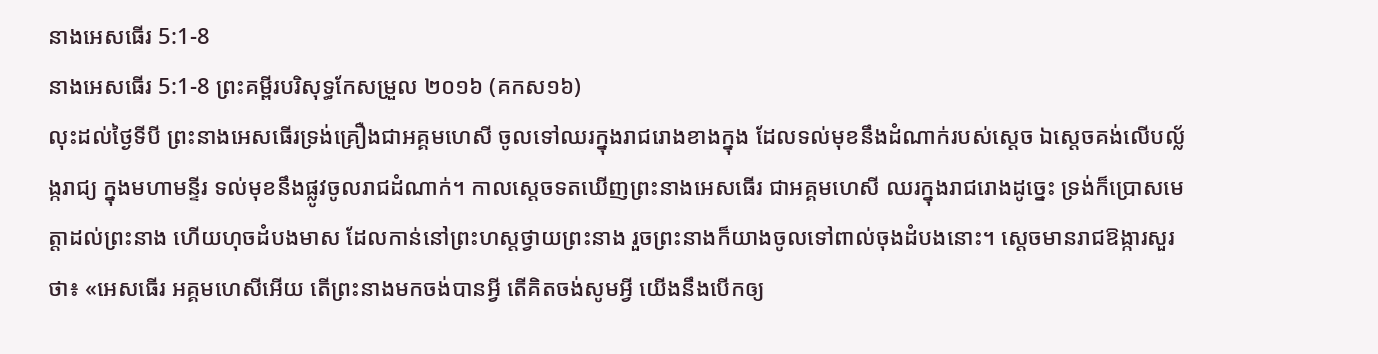នាងអេសធើរ 5:1-8
នាងអេសធើរ 5:1-8 ព្រះគម្ពីរបរិសុទ្ធកែសម្រួល ២០១៦ (គកស១៦)
លុះដល់ថ្ងៃទីបី ព្រះនាងអេសធើរទ្រង់គ្រឿងជាអគ្គមហេសី ចូលទៅឈរក្នុងរាជរោងខាងក្នុង ដែលទល់មុខនឹងដំណាក់របស់ស្ដេច ឯស្ដេចគង់លើបល្ល័ង្ករាជ្យ ក្នុងមហាមន្ទីរ ទល់មុខនឹងផ្លូវចូលរាជដំណាក់។ កាលស្ដេចទតឃើញព្រះនាងអេសធើរ ជាអគ្គមហេសី ឈរក្នុងរាជរោងដូច្នេះ ទ្រង់ក៏ប្រោសមេត្តាដល់ព្រះនាង ហើយហុចដំបងមាស ដែលកាន់នៅព្រះហស្តថ្វាយព្រះនាង រួចព្រះនាងក៏យាងចូលទៅពាល់ចុងដំបងនោះ។ ស្ដេចមានរាជឱង្ការសួរថា៖ «អេសធើរ អគ្គមហេសីអើយ តើព្រះនាងមកចង់បានអ្វី តើគិតចង់សូមអ្វី យើងនឹងបើកឲ្យ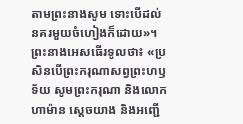តាមព្រះនាងសូម ទោះបើដល់នគរមួយចំហៀងក៏ដោយ»។ ព្រះនាងអេសធើរទូលថា៖ «ប្រសិនបើព្រះករុណាសព្វព្រះហឫទ័យ សូមព្រះករុណា និងលោកហាម៉ាន ស្ដេចយាង និងអញ្ជើ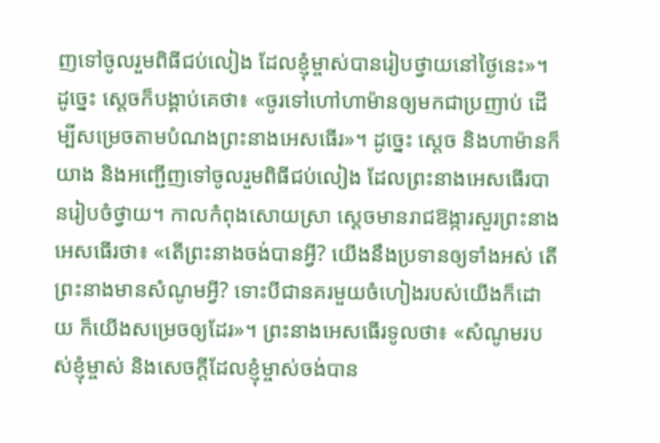ញទៅចូលរួមពិធីជប់លៀង ដែលខ្ញុំម្ចាស់បានរៀបថ្វាយនៅថ្ងៃនេះ»។ ដូច្នេះ ស្ដេចក៏បង្គាប់គេថា៖ «ចូរទៅហៅហាម៉ានឲ្យមកជាប្រញាប់ ដើម្បីសម្រេចតាមបំណងព្រះនាងអេសធើរ»។ ដូច្នេះ ស្តេច និងហាម៉ានក៏យាង និងអញ្ជើញទៅចូលរួមពិធីជប់លៀង ដែលព្រះនាងអេសធើរបានរៀបចំថ្វាយ។ កាលកំពុងសោយស្រា ស្តេចមានរាជឱង្ការសួរព្រះនាងអេសធើរថា៖ «តើព្រះនាងចង់បានអ្វី? យើងនឹងប្រទានឲ្យទាំងអស់ តើព្រះនាងមានសំណូមអ្វី? ទោះបីជានគរមួយចំហៀងរបស់យើងក៏ដោយ ក៏យើងសម្រេចឲ្យដែរ»។ ព្រះនាងអេសធើរទូលថា៖ «សំណូមរបស់ខ្ញុំម្ចាស់ និងសេចក្ដីដែលខ្ញុំម្ចាស់ចង់បាន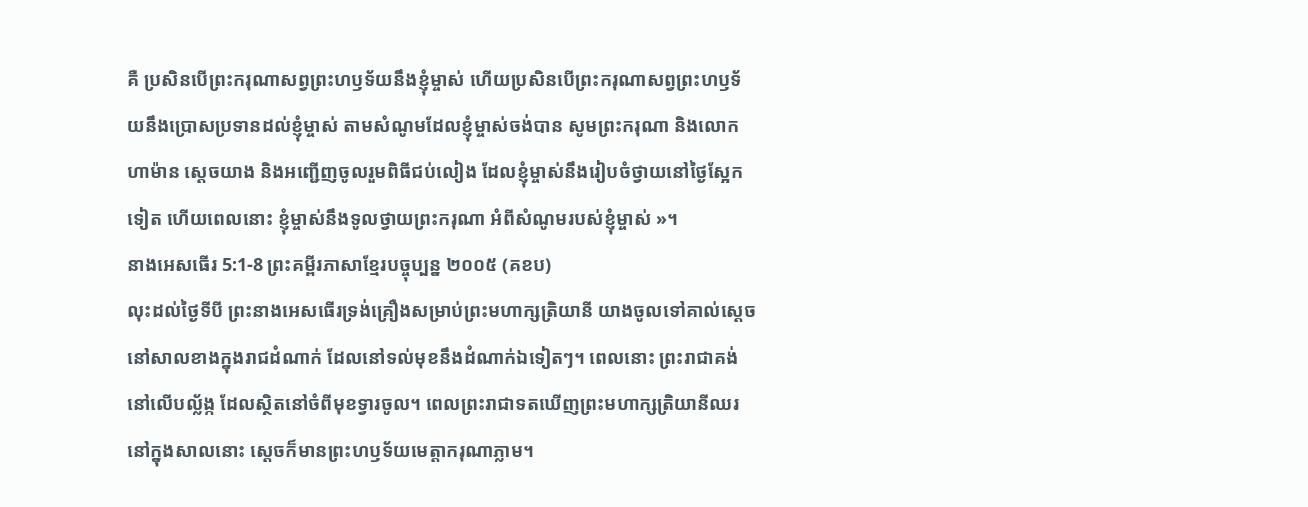គឺ ប្រសិនបើព្រះករុណាសព្វព្រះហឫទ័យនឹងខ្ញុំម្ចាស់ ហើយប្រសិនបើព្រះករុណាសព្វព្រះហឫទ័យនឹងប្រោសប្រទានដល់ខ្ញុំម្ចាស់ តាមសំណូមដែលខ្ញុំម្ចាស់ចង់បាន សូមព្រះករុណា និងលោកហាម៉ាន ស្ដេចយាង និងអញ្ជើញចូលរួមពិធីជប់លៀង ដែលខ្ញុំម្ចាស់នឹងរៀបចំថ្វាយនៅថ្ងៃស្អែកទៀត ហើយពេលនោះ ខ្ញុំម្ចាស់នឹងទូលថ្វាយព្រះករុណា អំពីសំណូមរបស់ខ្ញុំម្ចាស់ »។
នាងអេសធើរ 5:1-8 ព្រះគម្ពីរភាសាខ្មែរបច្ចុប្បន្ន ២០០៥ (គខប)
លុះដល់ថ្ងៃទីបី ព្រះនាងអេសធើរទ្រង់គ្រឿងសម្រាប់ព្រះមហាក្សត្រិយានី យាងចូលទៅគាល់ស្ដេចនៅសាលខាងក្នុងរាជដំណាក់ ដែលនៅទល់មុខនឹងដំណាក់ឯទៀតៗ។ ពេលនោះ ព្រះរាជាគង់នៅលើបល្ល័ង្ក ដែលស្ថិតនៅចំពីមុខទ្វារចូល។ ពេលព្រះរាជាទតឃើញព្រះមហាក្សត្រិយានីឈរនៅក្នុងសាលនោះ ស្ដេចក៏មានព្រះហឫទ័យមេត្តាករុណាភ្លាម។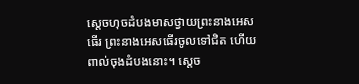ស្ដេចហុចដំបងមាសថ្វាយព្រះនាងអេសធើរ ព្រះនាងអេសធើរចូលទៅជិត ហើយពាល់ចុងដំបងនោះ។ ស្ដេច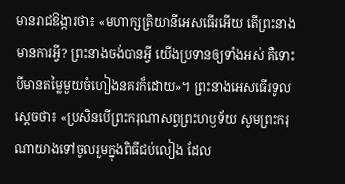មានរាជឱង្ការថា៖ «មហាក្សត្រិយានីអេសធើរអើយ តើព្រះនាងមានការអ្វី? ព្រះនាងចង់បានអ្វី យើងប្រទានឲ្យទាំងអស់ គឺទោះបីមានតម្លៃមួយចំហៀងនគរក៏ដោយ»។ ព្រះនាងអេសធើរទូលស្ដេចថា៖ «ប្រសិនបើព្រះករុណាសព្វព្រះហឫទ័យ សូមព្រះករុណាយាងទៅចូលរួមក្នុងពិធីជប់លៀង ដែល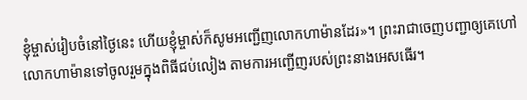ខ្ញុំម្ចាស់រៀបចំនៅថ្ងៃនេះ ហើយខ្ញុំម្ចាស់ក៏សូមអញ្ជើញលោកហាម៉ានដែរ»។ ព្រះរាជាចេញបញ្ជាឲ្យគេហៅលោកហាម៉ានទៅចូលរួមក្នុងពិធីជប់លៀង តាមការអញ្ជើញរបស់ព្រះនាងអេសធើរ។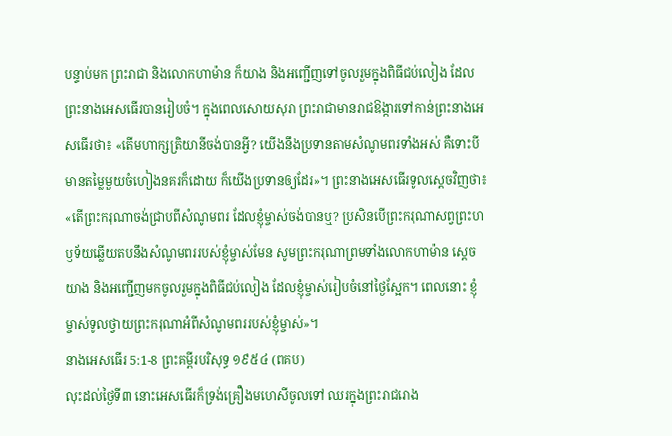បន្ទាប់មក ព្រះរាជា និងលោកហាម៉ាន ក៏យាង និងអញ្ជើញទៅចូលរួមក្នុងពិធីជប់លៀង ដែលព្រះនាងអេសធើរបានរៀបចំ។ ក្នុងពេលសោយសុរា ព្រះរាជាមានរាជឱង្ការទៅកាន់ព្រះនាងអេសធើរថា៖ «តើមហាក្សត្រិយានីចង់បានអ្វី? យើងនឹងប្រទានតាមសំណូមពរទាំងអស់ គឺទោះបីមានតម្លៃមួយចំហៀងនគរក៏ដោយ ក៏យើងប្រទានឲ្យដែរ»។ ព្រះនាងអេសធើរទូលស្ដេចវិញថា៖ «តើព្រះករុណាចង់ជ្រាបពីសំណូមពរ ដែលខ្ញុំម្ចាស់ចង់បានឬ? ប្រសិនបើព្រះករុណាសព្វព្រះហឫទ័យឆ្លើយតបនឹងសំណូមពររបស់ខ្ញុំម្ចាស់មែន សូមព្រះករុណាព្រមទាំងលោកហាម៉ាន ស្ដេចយាង និងអញ្ជើញមកចូលរួមក្នុងពិធីជប់លៀង ដែលខ្ញុំម្ចាស់រៀបចំនៅថ្ងៃស្អែក។ ពេលនោះ ខ្ញុំម្ចាស់ទូលថ្វាយព្រះករុណាអំពីសំណូមពររបស់ខ្ញុំម្ចាស់»។
នាងអេសធើរ 5:1-8 ព្រះគម្ពីរបរិសុទ្ធ ១៩៥៤ (ពគប)
លុះដល់ថ្ងៃទី៣ នោះអេសធើរក៏ទ្រង់គ្រឿងមហេសីចូលទៅ ឈរក្នុងព្រះរាជរោង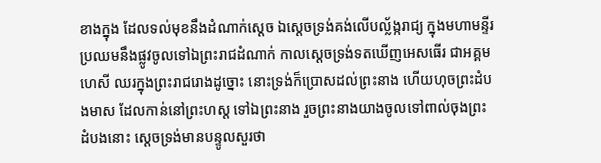ខាងក្នុង ដែលទល់មុខនឹងដំណាក់ស្តេច ឯស្តេចទ្រង់គង់លើបល្ល័ង្ករាជ្យ ក្នុងមហាមន្ទីរ ប្រឈមនឹងផ្លូវចូលទៅឯព្រះរាជដំណាក់ កាលស្តេចទ្រង់ទតឃើញអេសធើរ ជាអគ្គមហេសី ឈរក្នុងព្រះរាជរោងដូច្នោះ នោះទ្រង់ក៏ប្រោសដល់ព្រះនាង ហើយហុចព្រះដំបងមាស ដែលកាន់នៅព្រះហស្ត ទៅឯព្រះនាង រួចព្រះនាងយាងចូលទៅពាល់ចុងព្រះដំបងនោះ ស្តេចទ្រង់មានបន្ទូលសួរថា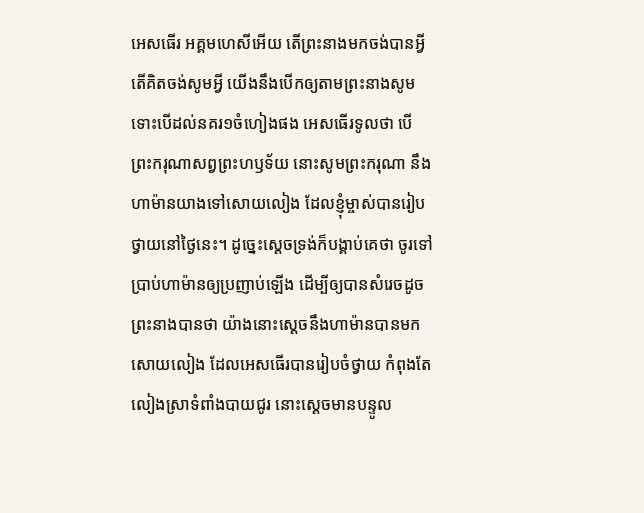អេសធើរ អគ្គមហេសីអើយ តើព្រះនាងមកចង់បានអ្វី តើគិតចង់សូមអ្វី យើងនឹងបើកឲ្យតាមព្រះនាងសូម ទោះបើដល់នគរ១ចំហៀងផង អេសធើរទូលថា បើព្រះករុណាសព្វព្រះហឫទ័យ នោះសូមព្រះករុណា នឹងហាម៉ានយាងទៅសោយលៀង ដែលខ្ញុំម្ចាស់បានរៀបថ្វាយនៅថ្ងៃនេះ។ ដូច្នេះស្តេចទ្រង់ក៏បង្គាប់គេថា ចូរទៅប្រាប់ហាម៉ានឲ្យប្រញាប់ឡើង ដើម្បីឲ្យបានសំរេចដូចព្រះនាងបានថា យ៉ាងនោះស្តេចនឹងហាម៉ានបានមកសោយលៀង ដែលអេសធើរបានរៀបចំថ្វាយ កំពុងតែលៀងស្រាទំពាំងបាយជូរ នោះស្តេចមានបន្ទូល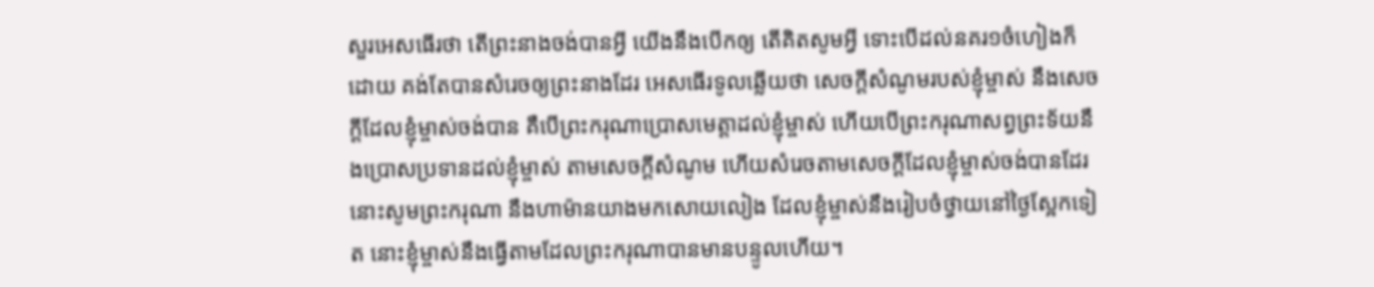សួរអេសធើរថា តើព្រះនាងចង់បានអ្វី យើងនឹងបើកឲ្យ តើគិតសូមអ្វី ទោះបើដល់នគរ១ចំហៀងក៏ដោយ គង់តែបានសំរេចឲ្យព្រះនាងដែរ អេសធើរទូលឆ្លើយថា សេចក្ដីសំណូមរបស់ខ្ញុំម្ចាស់ នឹងសេចក្ដីដែលខ្ញុំម្ចាស់ចង់បាន គឺបើព្រះករុណាប្រោសមេត្តាដល់ខ្ញុំម្ចាស់ ហើយបើព្រះករុណាសព្វព្រះទ័យនឹងប្រោសប្រទានដល់ខ្ញុំម្ចាស់ តាមសេចក្ដីសំណូម ហើយសំរេចតាមសេចក្ដីដែលខ្ញុំម្ចាស់ចង់បានដែរ នោះសូមព្រះករុណា នឹងហាម៉ានយាងមកសោយលៀង ដែលខ្ញុំម្ចាស់នឹងរៀបចំថ្វាយនៅថ្ងៃស្អែកទៀត នោះខ្ញុំម្ចាស់នឹងធ្វើតាមដែលព្រះករុណាបានមានបន្ទូលហើយ។